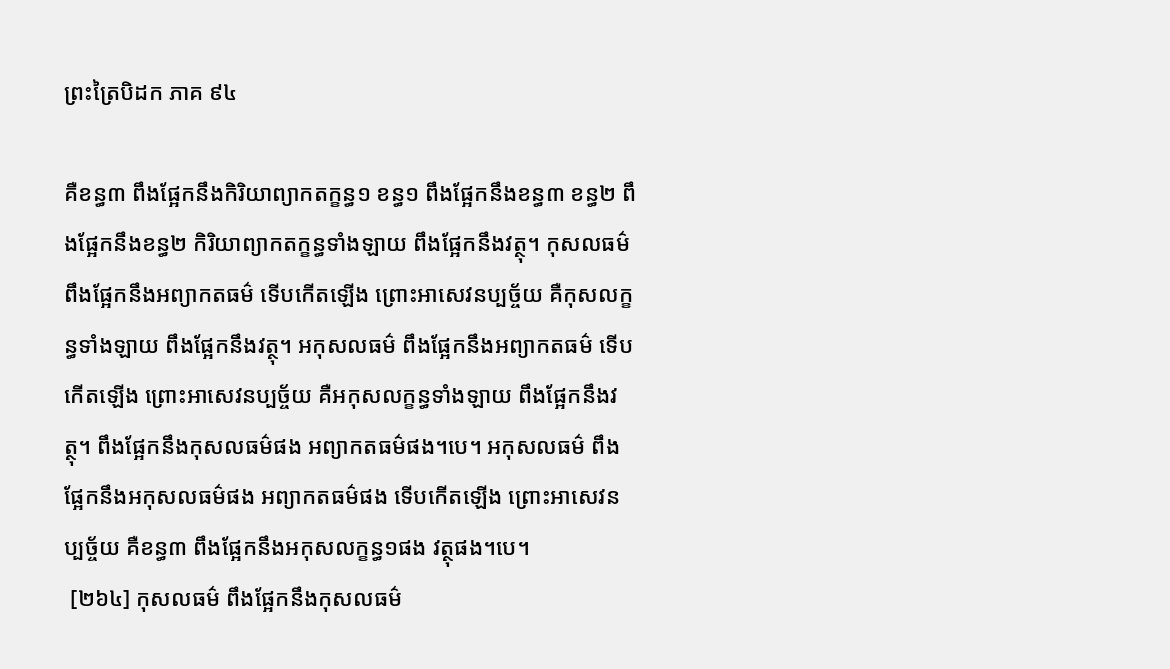ព្រះត្រៃបិដក ភាគ ៩៤

គឺខន្ធ៣ ពឹងផ្អែកនឹងកិរិយាព្យាកតក្ខន្ធ១ ខន្ធ១ ពឹងផ្អែកនឹងខន្ធ៣ ខន្ធ២ ពឹងផ្អែកនឹងខន្ធ២ កិរិយាព្យាកតក្ខន្ធទាំងឡាយ ពឹងផ្អែកនឹងវត្ថុ។ កុសលធម៌ ពឹងផ្អែកនឹងអព្យាកតធម៌ ទើបកើតឡើង ព្រោះអាសេវនប្បច្ច័យ គឺកុសលក្ខន្ធទាំងឡាយ ពឹងផ្អែកនឹងវត្ថុ។ អកុសលធម៌ ពឹងផ្អែកនឹងអព្យាកតធម៌ ទើបកើតឡើង ព្រោះអាសេវនប្បច្ច័យ គឺអកុសលក្ខន្ធទាំងឡាយ ពឹងផ្អែកនឹងវត្ថុ។ ពឹងផ្អែកនឹងកុសលធម៌ផង អព្យាកតធម៌ផង។បេ។ អកុសលធម៌ ពឹងផ្អែកនឹងអកុសលធម៌ផង អព្យាកតធម៌ផង ទើបកើតឡើង ព្រោះអាសេវនប្បច្ច័យ គឺខន្ធ៣ ពឹងផ្អែកនឹងអកុសលក្ខន្ធ១ផង វត្ថុផង។បេ។
 [២៦៤] កុសលធម៌ ពឹងផ្អែកនឹងកុសលធម៌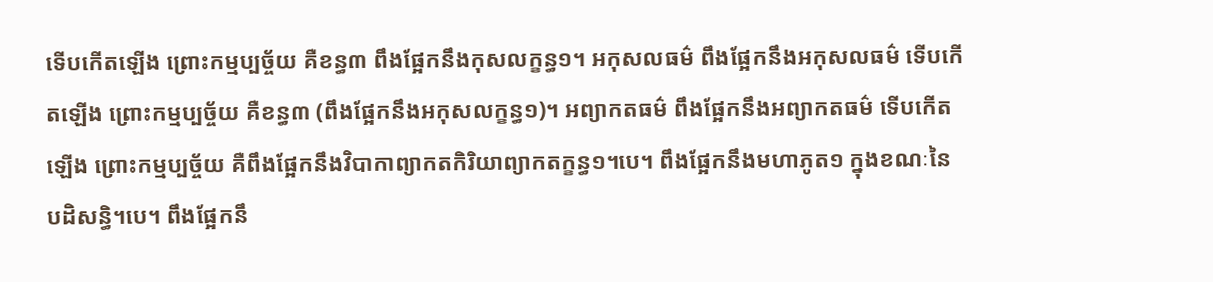ទើបកើតឡើង ព្រោះកម្មប្បច្ច័យ គឺខន្ធ៣ ពឹងផ្អែកនឹងកុសលក្ខន្ធ១។ អកុសលធម៌ ពឹងផ្អែកនឹងអកុសលធម៌ ទើបកើតឡើង ព្រោះកម្មប្បច្ច័យ គឺខន្ធ៣ (ពឹងផ្អែកនឹងអកុសលក្ខន្ធ១)។ អព្យាកតធម៌ ពឹងផ្អែកនឹងអព្យាកតធម៌ ទើបកើតឡើង ព្រោះកម្មប្បច្ច័យ គឺពឹងផ្អែកនឹងវិបាកាព្យាកតកិរិយាព្យាកតក្ខន្ធ១។បេ។ ពឹងផ្អែកនឹងមហាភូត១ ក្នុងខណៈនៃបដិសន្ធិ។បេ។ ពឹងផ្អែកនឹ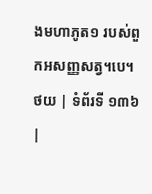ងមហាភូត១ របស់ពួកអសញ្ញសត្វ។បេ។
ថយ | ទំព័រទី ១៣៦ |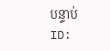បន្ទាប់
ID: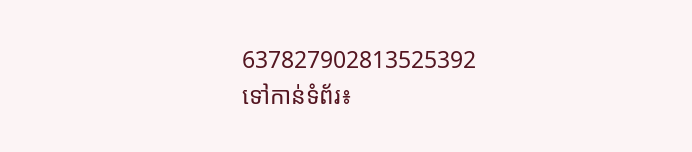637827902813525392
ទៅកាន់ទំព័រ៖